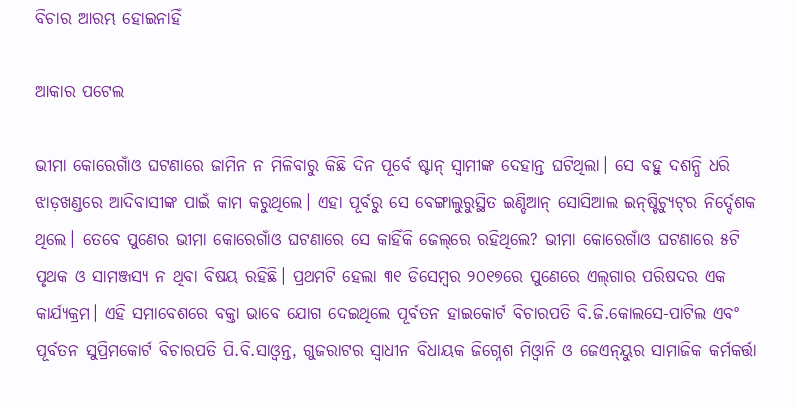ବିଚାର ଆରମ୍ଭ ହୋଇନାହିଁ

ଆକାର ପଟେଲ

ଭୀମା କୋରେଗାଁଓ ଘଟଣାରେ ଜାମିନ ନ ମିଳିବାରୁ କିଛି ଦିନ ପୂର୍ବେ ଷ୍ଟାନ୍‌ ସ୍ବାମୀଙ୍କ ଦେହାନ୍ତ ଘଟିଥିଲା। ସେ ବହୁ ଦଶନ୍ଧି ଧରି ଝାଡ଼ଖଣ୍ଡରେ ଆଦିବାସୀଙ୍କ ପାଇଁ କାମ କରୁଥିଲେ। ଏହା ପୂର୍ବରୁ ସେ ବେଙ୍ଗାଲୁରୁସ୍ଥିତ ଇଣ୍ଡିଆନ୍‌ ସୋସିଆଲ ଇନ୍‌ଷ୍ଟିଚ୍ୟୁଟ୍‌ର ନିର୍ଦ୍ଦେଶକ ଥିଲେ। ତେବେ ପୁଣେର ଭୀମା କୋରେଗାଁଓ ଘଟଣାରେ ସେ କାହିଁକି ଜେଲ୍‌ରେ ରହିଥିଲେ? ଭୀମା କୋରେଗାଁଓ ଘଟଣାରେ ୫ଟି ପୃଥକ ଓ ସାମଞ୍ଜସ୍ୟ ନ ଥିବା ବିଷୟ ରହିଛି। ପ୍ରଥମଟି ହେଲା ୩୧ ଡିସେମ୍ବର ୨୦୧୭ରେ ପୁଣେରେ ଏଲ୍‌ଗାର ପରିଷଦର ଏକ କାର୍ଯ୍ୟକ୍ରମ। ଏହି ସମାବେଶରେ ବକ୍ତା ଭାବେ ଯୋଗ ଦେଇଥିଲେ ପୂର୍ବତନ ହାଇକୋର୍ଟ ବିଚାରପତି ବି.ଜି.କୋଲସେ-ପାଟିଲ ଏବଂ ପୂର୍ବତନ ସୁପ୍ରିମକୋର୍ଟ ବିଚାରପତି ପି.ବି.ସାଓ୍ବନ୍ତ, ଗୁଜରାଟର ସ୍ବାଧୀନ ବିଧାୟକ ଜିଗ୍ନେଶ ମିଓ୍ବାନି ଓ ଜେଏନ୍‌ୟୁର ସାମାଜିକ କର୍ମକର୍ତ୍ତା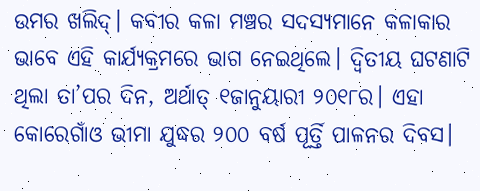ଉମର ଖଲିଦ୍‌। କବୀର କଳା ମଞ୍ଚର ସଦସ୍ୟମାନେ କଳାକାର ଭାବେ ଏହି କାର୍ଯ୍ୟକ୍ରମରେ ଭାଗ ନେଇଥିଲେ। ଦ୍ୱିତୀୟ ଘଟଣାଟି ଥିଲା ତା’ପର ଦିନ, ଅର୍ଥାତ୍‌ ୧ଜାନୁୟାରୀ ୨୦୧୮ର। ଏହା କୋରେଗାଁଓ ଭୀମା ଯୁଦ୍ଧର ୨୦୦ ବର୍ଷ ପୂର୍ତ୍ତି ପାଳନର ଦିବସ।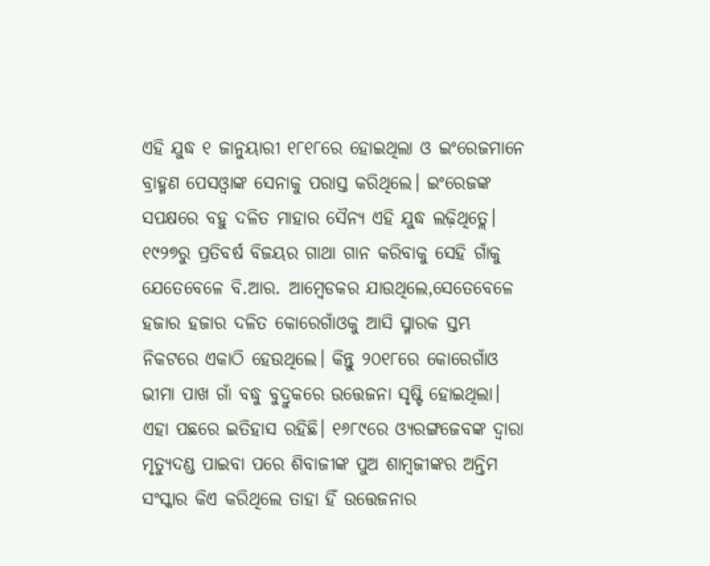ଏହି ଯୁଦ୍ଧ ୧ ଜାନୁୟାରୀ ୧୮୧୮ରେ ହୋଇଥିଲା ଓ ଇଂରେଜମାନେ ବ୍ରାହ୍ମଣ ପେସଓ୍ବାଙ୍କ ସେନାକୁ ପରାସ୍ତ କରିଥିଲେ। ଇଂରେଜଙ୍କ ସପକ୍ଷରେ ବହୁ ଦଳିତ ମାହାର ସୈନ୍ୟ ଏହି ଯୁଦ୍ଧ ଲଢ଼ିଥିତ୍ଲେ।
୧୯୨୭ରୁ ପ୍ରତିବର୍ଷ ବିଜୟର ଗାଥା ଗାନ କରିବାକୁ ସେହି ଗାଁକୁ ଯେତେବେଳେ ବି.ଆର. ଆମ୍ବେଡକର ଯାଉଥିଲେ,ସେତେବେଳେ ହଜାର ହଜାର ଦଳିତ କୋରେଗାଁଓକୁ ଆସି ସ୍ମାରକ ସ୍ତମ୍ଭ ନିକଟରେ ଏକାଠି ହେଉଥିଲେ। କିନ୍ତୁ ୨୦୧୮ରେ କୋରେଗାଁଓ ଭୀମା ପାଖ ଗାଁ ବଦ୍ଧୁ ବୁଦ୍ରୁକରେ ଉତ୍ତେଜନା ସୃଷ୍ଟି ହୋଇଥିଲା। ଏହା ପଛରେ ଇତିହାସ ରହିଛି। ୧୬୮୯ରେ ଓ୍ୟରଙ୍ଗଜେବଙ୍କ ଦ୍ୱାରା ମୃତ୍ୟୁଦଣ୍ଡ ପାଇବା ପରେ ଶିବାଜୀଙ୍କ ପୁଅ ଶାମ୍ବଜୀଙ୍କର ଅନ୍ତିମ ସଂସ୍କାର କିଏ କରିଥିଲେ ତାହା ହିଁ ଉତ୍ତେଜନାର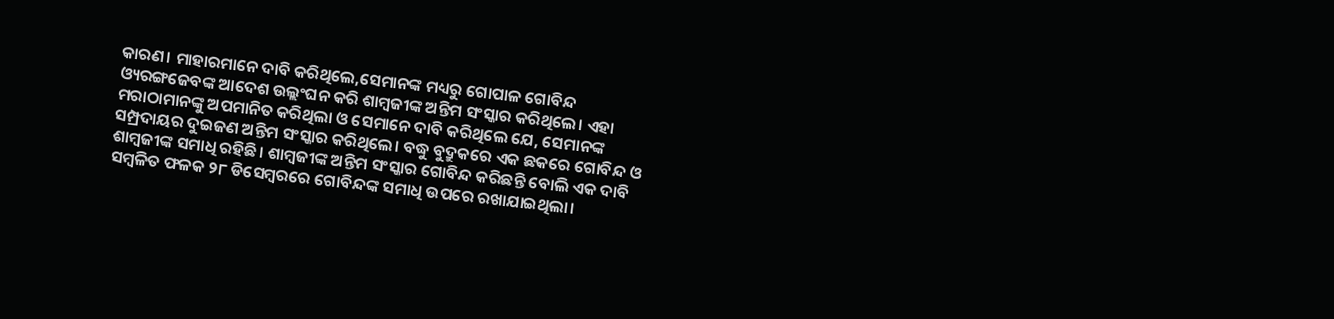କାରଣ। ମାହାରମାନେ ଦାବି କରିଥିଲେ,ସେମାନଙ୍କ ମଧ୍ୟରୁ ଗୋପାଳ ଗୋବିନ୍ଦ ଓ୍ୟରଙ୍ଗଜେବଙ୍କ ଆଦେଶ ଉଲ୍ଲଂଘନ କରି ଶାମ୍ବଜୀଙ୍କ ଅନ୍ତିମ ସଂସ୍କାର କରିଥିଲେ। ଏହା ମରାଠାମାନଙ୍କୁ ଅପମାନିତ କରିଥିଲା ଓ ସେମାନେ ଦାବି କରିଥିଲେ ଯେ, ସେମାନଙ୍କ ସମ୍ପ୍ରଦାୟର ଦୁଇଜଣ ଅନ୍ତିମ ସଂସ୍କାର କରିଥିଲେ। ବଦ୍ଧୁ ବୁଦ୍ରୁକରେ ଏକ ଛକରେ ଗୋବିନ୍ଦ ଓ ଶାମ୍ବଜୀଙ୍କ ସମାଧି ରହିଛି। ଶାମ୍ବଜୀଙ୍କ ଅନ୍ତିମ ସଂସ୍କାର ଗୋବିନ୍ଦ କରିଛନ୍ତି ବୋଲି ଏକ ଦାବି ସମ୍ବଳିତ ଫଳକ ୨୮ ଡିସେମ୍ବରରେ ଗୋବିନ୍ଦଙ୍କ ସମାଧି ଉପରେ ରଖାଯାଇଥିଲା।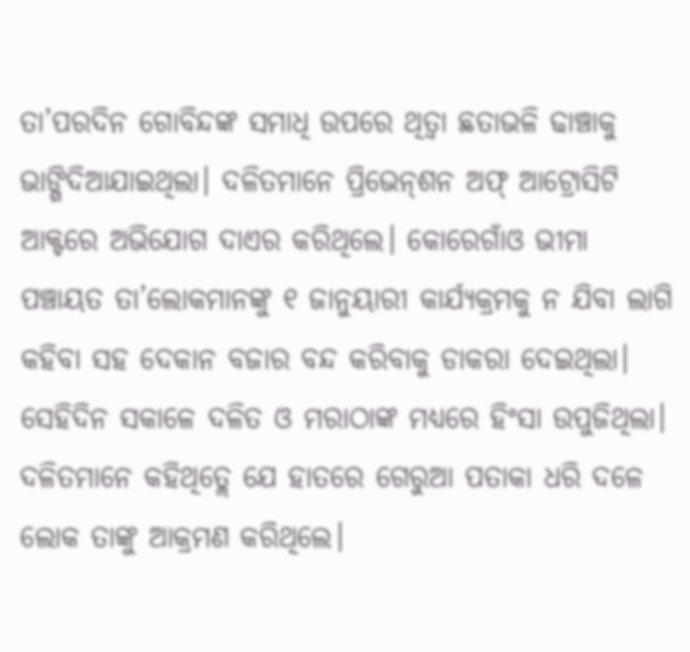ତା’ପରଦିନ ଗୋବିନ୍ଦଙ୍କ ସମାଧି ଉପରେ ଥିତ୍ବା ଛତାଭଳି ଢାଞ୍ଚାକୁ ଭାଙ୍ଗିଦିଆଯାଇଥିଲା। ଦଳିତମାନେ ପ୍ରିଭେନ୍‌ଶନ ଅଫ୍‌ ଆଟ୍ରୋସିଟି ଆକ୍ଟରେ ଅଭିଯୋଗ ଦାଏର କରିଥିଲେ। କୋରେଗାଁଓ ଭୀମା ପଞ୍ଚାୟତ ତା’ଲୋକମାନଙ୍କୁ ୧ ଜାନୁୟାରୀ କାର୍ଯ୍ୟକ୍ରମକୁ ନ ଯିବା ଲାଗି କହିବା ସହ ଦେକାନ ବଜାର ବନ୍ଦ କରିବାକୁ ଡାକରା ଦେଇଥିଲା। ସେହିଦିନ ସକାଳେ ଦଳିତ ଓ ମରାଠାଙ୍କ ମଧ୍ୟରେ ହିଂସା ଉପୁଜିଥିଲା। ଦଳିତମାନେ କହିଥିତ୍ଲେ ଯେ ହାତରେ ଗେରୁଆ ପତାକା ଧରି ଦଳେ ଲୋକ ତାଙ୍କୁ ଆକ୍ରମଣ କରିଥିଲେ।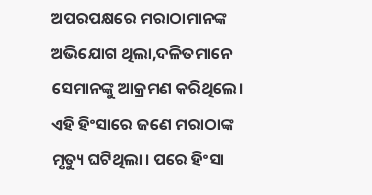ଅପରପକ୍ଷରେ ମରାଠାମାନଙ୍କ ଅଭିଯୋଗ ଥିଲା,ଦଳିତମାନେ ସେମାନଙ୍କୁ ଆକ୍ରମଣ କରିଥିଲେ। ଏହି ହିଂସାରେ ଜଣେ ମରାଠାଙ୍କ ମୃତ୍ୟୁ ଘଟିଥିଲା। ପରେ ହିଂସା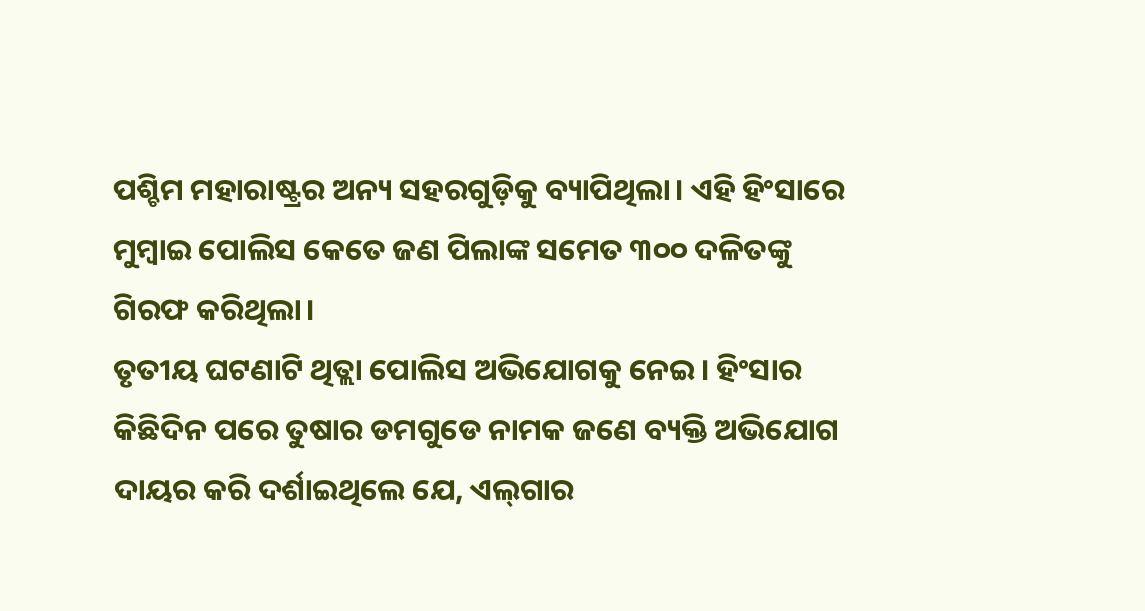ପଶ୍ଚିମ ମହାରାଷ୍ଟ୍ରର ଅନ୍ୟ ସହରଗୁଡ଼ିକୁ ବ୍ୟାପିଥିଲା। ଏହି ହିଂସାରେ ମୁମ୍ବାଇ ପୋଲିସ କେତେ ଜଣ ପିଲାଙ୍କ ସମେତ ୩୦୦ ଦଳିତଙ୍କୁ ଗିରଫ କରିଥିଲା।
ତୃତୀୟ ଘଟଣାଟି ଥିତ୍ଲା ପୋଲିସ ଅଭିଯୋଗକୁ ନେଇ। ହିଂସାର କିଛିଦିନ ପରେ ତୁଷାର ଡମଗୁଡେ ନାମକ ଜଣେ ବ୍ୟକ୍ତି ଅଭିଯୋଗ ଦାୟର କରି ଦର୍ଶାଇଥିଲେ ଯେ, ଏଲ୍‌ଗାର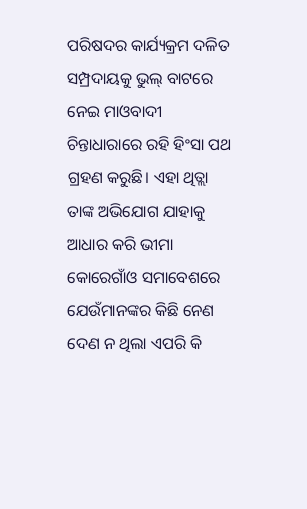ପରିଷଦର କାର୍ଯ୍ୟକ୍ରମ ଦଳିତ ସମ୍ପ୍ରଦାୟକୁ ଭୁଲ୍‌ ବାଟରେ ନେଇ ମାଓବାଦୀ ଚିନ୍ତାଧାରାରେ ରହି ହିଂସା ପଥ ଗ୍ରହଣ କରୁଛି। ଏହା ଥିତ୍ଲା ତାଙ୍କ ଅଭିଯୋଗ ଯାହାକୁ ଆଧାର କରି ଭୀମା କୋରେଗାଁଓ ସମାବେଶରେ ଯେଉଁମାନଙ୍କର କିଛି ନେଣ ଦେଣ ନ ଥିଲା ଏପରି କି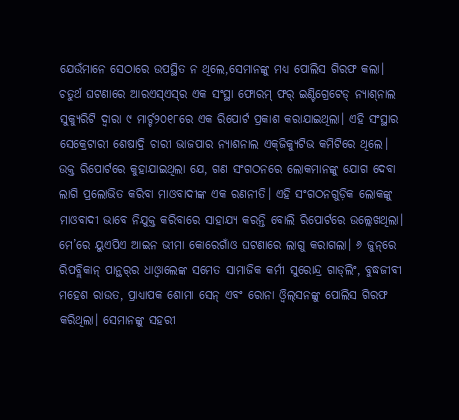ଯେଉଁମାନେ ସେଠାରେ ଉପସ୍ଥିତ ନ ଥିଲେ,ସେମାନଙ୍କୁ ମଧ୍ୟ ପୋଲିସ ଗିରଫ କଲା। ଚତୁର୍ଥ ଘଟଣାରେ ଆରଏସ୍‌ଏସ୍‌ର ଏକ ସଂସ୍ଥା ଫୋରମ୍‌ ଫର୍‌ ଇଣ୍ଟିଗ୍ରେଟେଡ୍‌ ନ୍ୟାଶ୍‌ନାଲ ସୁକ୍ୟୁରିଟି ଦ୍ୱାରା ୯ ମାର୍ଚ୍ଚ୨୦୧୮ରେ ଏକ ରିପୋର୍ଟ ପ୍ରକାଶ କରାଯାଇଥିଲା। ଏହି ସଂସ୍ଥାର ସେକ୍ରେଟାରୀ ଶେଷାଦ୍ରି ଚାରୀ ଭାଜପାର ନ୍ୟାଶନାଲ ଏକ୍‌ଜିକ୍ୟୁଟିଭ କମିଟିରେ ଥିଲେ। ଉକ୍ତ ରିପୋର୍ଟରେ କୁହାଯାଇଥିଲା ଯେ, ଗଣ ସଂଗଠନରେ ଲୋକମାନଙ୍କୁ ଯୋଗ ଦେବା ଲାଗି ପ୍ରଲୋଭିତ କରିବା ମାଓବାଦୀଙ୍କ ଏକ ରଣନୀତି। ଏହି ସଂଗଠନଗୁଡ଼ିକ ଲୋକଙ୍କୁ ମାଓବାଦୀ ଭାବେ ନିଯୁକ୍ତ କରିବାରେ ସାହାଯ୍ୟ କରନ୍ତି ବୋଲି ରିପୋର୍ଟରେ ଉଲ୍ଲେଖଥିଲା। ମେ’ରେ ୟୁଏପିଏ ଆଇନ ଭୀମା କୋରେଗାଁଓ ଘଟଣାରେ ଲାଗୁ କରାଗଲା। ୬ ଜୁନ୍‌ରେ ରିପବ୍ଲିକାନ୍‌ ପାନ୍ଥର୍‌ର ଧାଓ୍ବାଲେଙ୍କ ସମେତ ସାମାଜିକ କର୍ମୀ ସୁରୋନ୍ଦ୍ର ଗାଡ୍‌ଲିଂ, ବୁଦ୍ଧଜୀବୀ ମହେଶ ରାଉତ, ପ୍ରାଧ୍ୟାପକ ଶୋମା ସେନ୍‌ ଏବଂ ରୋନା ଓ୍ବିଲ୍‌ସନଙ୍କୁ ପୋଲିସ ଗିରଫ କରିଥିଲା। ସେମାନଙ୍କୁ ସହରୀ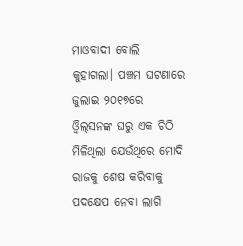ମାଓବାଦୀ ବୋଲି କୁହାଗଲା। ପଞ୍ଚମ ଘଟଣାରେ ଜୁଲାଇ ୨୦୧୭ରେ ଓ୍ବିଲ୍‌ସନଙ୍କ ଘରୁ ଏକ ଚିଠି ମିଳିଥିଲା ଯେଉଁଥିରେ ମୋଦି ରାଜକୁ ଶେଷ କରିବାକୁ ପଦକ୍ଷେପ ନେବା ଲାଗି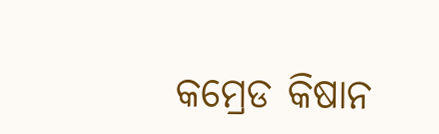କମ୍ରେଡ କିଷାନ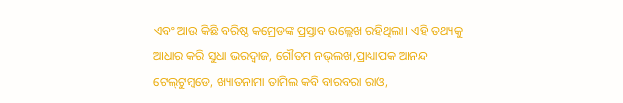ଏବଂ ଆଉ କିଛି ବରିଷ୍ଠ କମ୍ରେଡଙ୍କ ପ୍ରସ୍ତାବ ଉଲ୍ଲେଖ ରହିଥିଲା। ଏହି ତଥ୍ୟକୁ ଆଧାର କରି ସୁଧା ଭରଦ୍ୱାଜ, ଗୌତମ ନଭ୍‌ଲଖ,ପ୍ରାଧ୍ୟାପକ ଆନନ୍ଦ ଟେଲ୍‌ଟୁମ୍ବଡେ, ଖ୍ୟାତନାମା ତାମିଲ କବି ବାରବରା ରାଓ,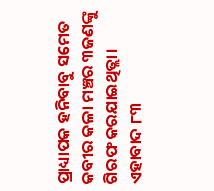ପ୍ରାଧ୍ୟାପକ ହନିବାବୁ ସମେତ କବୀର କଳା ମଞ୍ଚର ୩ଜଣଙ୍କୁ ଗିରଫ କରଯାଇଥିତ୍ଲା। ଏହାବାଦ ୮୩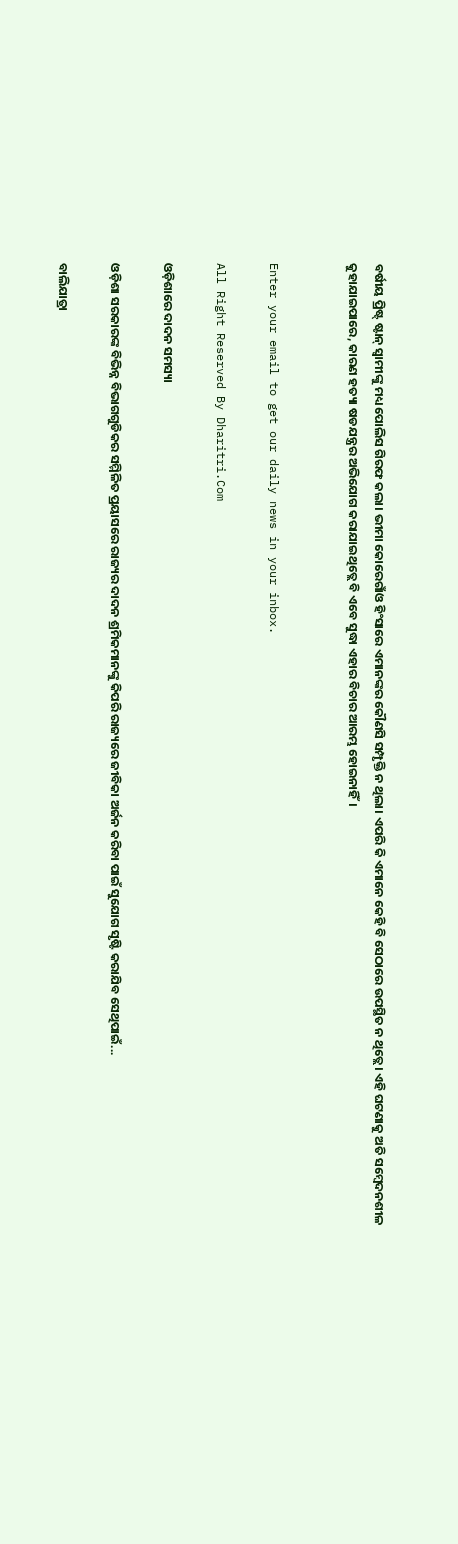ବର୍ଷୀୟ ପ୍ରିଷ୍ଟ୍‌ ଷ୍ଟାନ୍‌ ସ୍ବାମୀଙ୍କୁ ମଧ୍ୟ ପୋଲିସ ଗିରଫ କଲା। ଭୀମା କୋରେଗାଁଓ ହିଂସାରେ ଏମାନଙ୍କର କୌଣସି ସମ୍ପୃକ୍ତି ନ ଥିଲା। ଏପରି କି ଏମାନେ କେହି ବି ସେଠାରେ ଉପସ୍ଥିତ ନ ଥିତ୍ଲେ। ଏହି ଘଟଣାକୁ ଅତି ସମ୍ବେଦନଶୀଳ କୁହାଯାଇପାରେ, କାରଣ ହତ୍ୟା ଷଡଯନ୍ତ୍ରର ଅଭିଯୋଗ କରାଯାଇଥିତ୍ଲେ ବି ଏବେ ସୁଦ୍ଧା ଏହାର ବିଚାର ଆରମ୍ଭ ହୋଇନାହିଁ।


Enter your email to get our daily news in your inbox.

All Right Reserved By Dharitri.Com

ଓଡ଼ିଶାରେ ଦାଦନ ସମସ୍ୟା

ଓଡ଼ିଶା ସରକାରଙ୍କ ବିଭିନ୍ନ ବିଭାଗଗୁଡିକର ସମ୍ମିଳିତ ପ୍ରୟାସରେ ରାଜ୍ୟର ଦାଦନ ଶ୍ରମିକମାନଙ୍କୁ କିପରି ରାଜ୍ୟରେ ଜୀବିକା ଅର୍ଜନ କରିବା ପାଇଁ ସୁଯୋଗ ସୃଷ୍ଟି କରାଯିବ ସେଥିପାଇଁ...

ବାଲିଯାତ୍ରା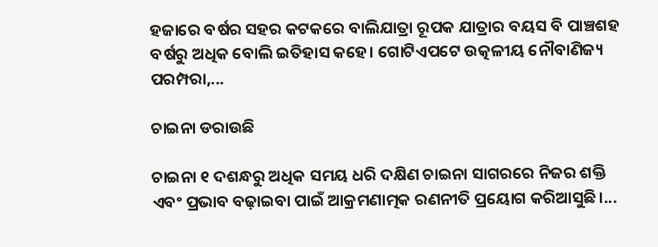ହଜାରେ ବର୍ଷର ସହର କଟକରେ ବାଲିଯାତ୍ରା ରୂପକ ଯାତ୍ରାର ବୟସ ବି ପାଞ୍ଚଶହ ବର୍ଷରୁ ଅଧିକ ବୋଲି ଇତିହାସ କହେ। ଗୋଟିଏପଟେ ଉତ୍କଳୀୟ ନୌବାଣିଜ୍ୟ ପରମ୍ପରା,...

ଚାଇନା ଡରାଉଛି

ଚାଇନା ୧ ଦଶନ୍ଧରୁ ଅଧିକ ସମୟ ଧରି ଦକ୍ଷିଣ ଚାଇନା ସାଗରରେ ନିଜର ଶକ୍ତି ଏବଂ ପ୍ରଭାବ ବଢ଼ାଇବା ପାଇଁ ଆକ୍ରମଣାତ୍ମକ ରଣନୀତି ପ୍ରୟୋଗ କରିଆସୁଛି।...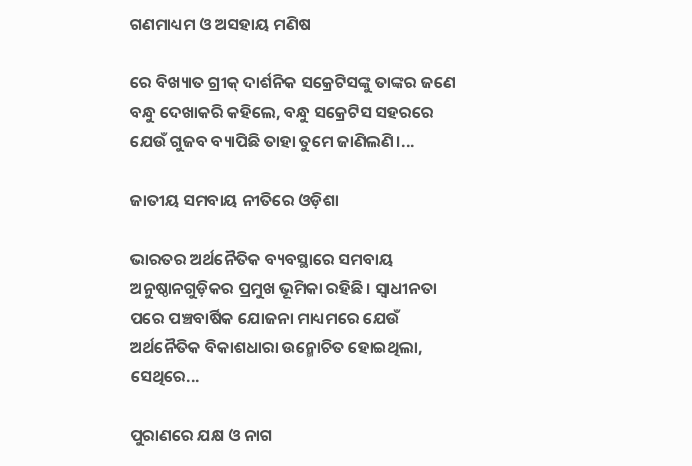ଗଣମାଧ୍ୟମ ଓ ଅସହାୟ ମଣିଷ

ରେ ବିଖ୍ୟାତ ଗ୍ରୀକ୍‌ ଦାର୍ଶନିକ ସକ୍ରେଟିସଙ୍କୁ ତାଙ୍କର ଜଣେ ବନ୍ଧୁ ଦେଖାକରି କହିଲେ, ବନ୍ଧୁ ସକ୍ରେଟିସ ସହରରେ ଯେଉଁ ଗୁଜବ ବ୍ୟାପିଛି ତାହା ତୁମେ ଜାଣିଲଣି।...

ଜାତୀୟ ସମବାୟ ନୀତିରେ ଓଡ଼ିଶା

ଭାରତର ଅର୍ଥନୈତିକ ବ୍ୟବସ୍ଥାରେ ସମବାୟ ଅନୁଷ୍ଠାନଗୁଡ଼ିକର ପ୍ରମୁଖ ଭୂମିକା ରହିଛି। ସ୍ବାଧୀନତା ପରେ ପଞ୍ଚବାର୍ଷିକ ଯୋଜନା ମାଧ୍ୟମରେ ଯେଉଁ ଅର୍ଥନୈତିକ ବିକାଶଧାରା ଉନ୍ମୋଚିତ ହୋଇଥିଲା, ସେଥିରେ...

ପୁରାଣରେ ଯକ୍ଷ ଓ ନାଗ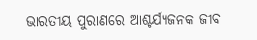ଭାରତୀୟ ପୁରାଣରେ ଆଶ୍ଚର୍ଯ୍ୟଜନକ ଜୀବ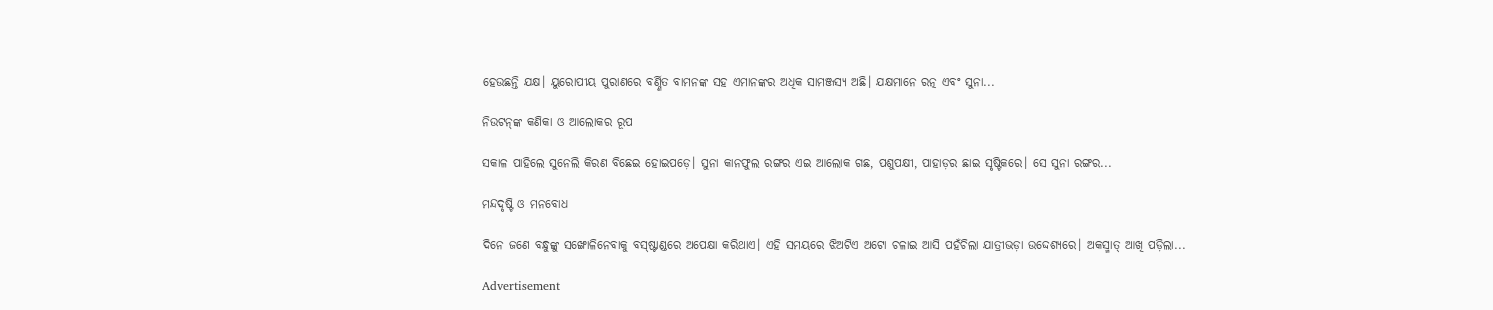ହେଉଛନ୍ତି ଯକ୍ଷ। ୟୁରୋପୀୟ ପୁରାଣରେ ବର୍ଣ୍ଣିତ ବାମନଙ୍କ ସହ ଏମାନଙ୍କର ଅଧିକ ସାମଞ୍ଜସ୍ୟ ଅଛି। ଯକ୍ଷମାନେ ରତ୍ନ ଏବଂ ସୁନା...

ନିଉଟନ୍‌ଙ୍କ କଣିକା ଓ ଆଲୋକର ରୂପ

ସକାଳ ପାହିଲେ ସୁନେଲି କିରଣ ବିଛେଇ ହୋଇପଡ଼େ। ସୁନା କାନଫୁଲ ରଙ୍ଗର ଏଇ ଆଲୋକ ଗଛ, ପଶୁପକ୍ଷୀ, ପାହାଡ଼ର ଛାଇ ସୃଷ୍ଟିକରେ। ସେ ସୁନା ରଙ୍ଗର...

ମନ୍ଦଦୃଷ୍ଟି ଓ ମନବୋଧ

ଦିନେ ଜଣେ ବନ୍ଧୁଙ୍କୁ ସଙ୍ଖୋଳିନେବାକୁ ବସ୍‌ଷ୍ଟାଣ୍ଡରେ ଅପେକ୍ଷା କରିଥାଏ। ଏହି ସମୟରେ ଝିଅଟିଏ ଅଟୋ ଚଳାଇ ଆସି ପହଁଚିଲା ଯାତ୍ରୀଭଡ଼ା ଉଦ୍ଦେଶ୍ୟରେ। ଅକସ୍ମାତ୍‌ ଆଖି ପଡ଼ିଲା...

Advertisement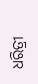ଧରିତ୍ରୀ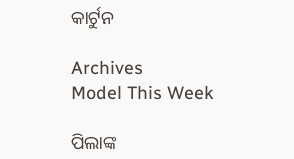କାର୍ଟୁନ

Archives
Model This Week

ପିଲାଙ୍କ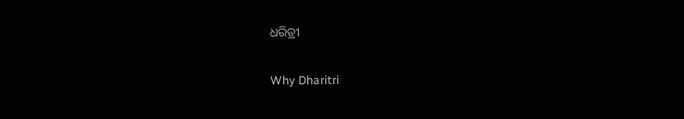ଧରିତ୍ରୀ

Why Dharitri